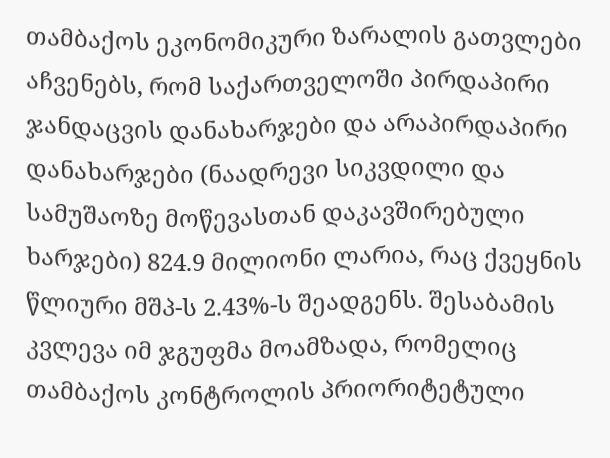თამბაქოს ეკონომიკური ზარალის გათვლები აჩვენებს, რომ საქართველოში პირდაპირი ჯანდაცვის დანახარჯები და არაპირდაპირი დანახარჯები (ნაადრევი სიკვდილი და სამუშაოზე მოწევასთან დაკავშირებული ხარჯები) 824.9 მილიონი ლარია, რაც ქვეყნის წლიური მშპ-ს 2.43%-ს შეადგენს. შესაბამის კვლევა იმ ჯგუფმა მოამზადა, რომელიც თამბაქოს კონტროლის პრიორიტეტული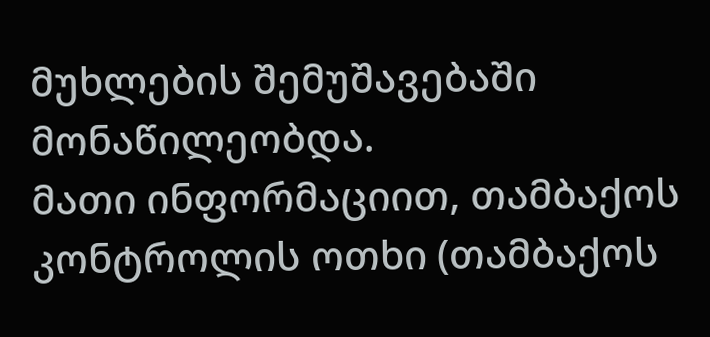მუხლების შემუშავებაში მონაწილეობდა.
მათი ინფორმაციით, თამბაქოს კონტროლის ოთხი (თამბაქოს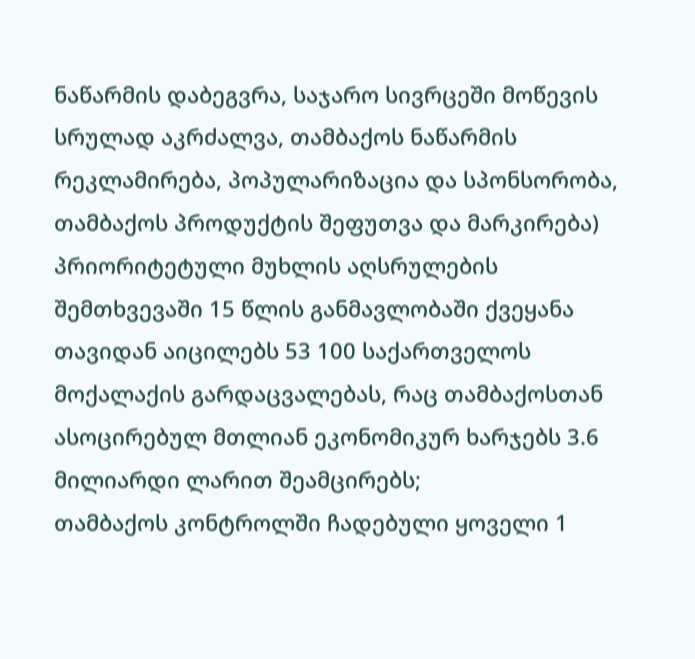ნაწარმის დაბეგვრა, საჯარო სივრცეში მოწევის სრულად აკრძალვა, თამბაქოს ნაწარმის რეკლამირება, პოპულარიზაცია და სპონსორობა, თამბაქოს პროდუქტის შეფუთვა და მარკირება) პრიორიტეტული მუხლის აღსრულების შემთხვევაში 15 წლის განმავლობაში ქვეყანა თავიდან აიცილებს 53 100 საქართველოს მოქალაქის გარდაცვალებას, რაც თამბაქოსთან ასოცირებულ მთლიან ეკონომიკურ ხარჯებს 3.6 მილიარდი ლარით შეამცირებს;
თამბაქოს კონტროლში ჩადებული ყოველი 1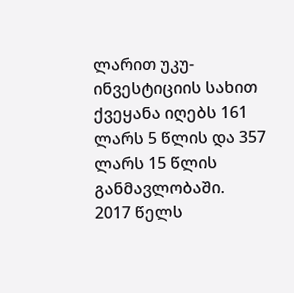ლარით უკუ-ინვესტიციის სახით ქვეყანა იღებს 161 ლარს 5 წლის და 357 ლარს 15 წლის განმავლობაში.
2017 წელს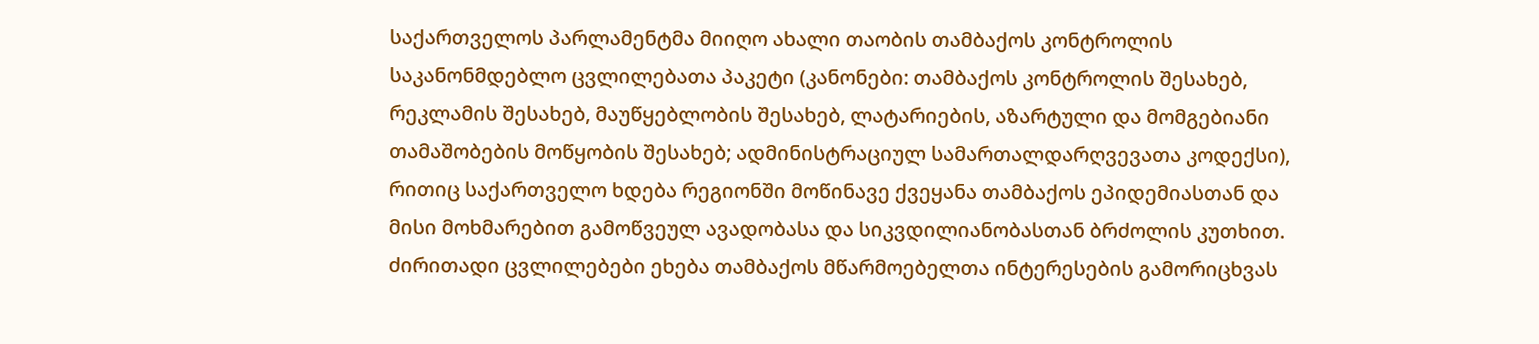საქართველოს პარლამენტმა მიიღო ახალი თაობის თამბაქოს კონტროლის საკანონმდებლო ცვლილებათა პაკეტი (კანონები: თამბაქოს კონტროლის შესახებ, რეკლამის შესახებ, მაუწყებლობის შესახებ, ლატარიების, აზარტული და მომგებიანი თამაშობების მოწყობის შესახებ; ადმინისტრაციულ სამართალდარღვევათა კოდექსი), რითიც საქართველო ხდება რეგიონში მოწინავე ქვეყანა თამბაქოს ეპიდემიასთან და მისი მოხმარებით გამოწვეულ ავადობასა და სიკვდილიანობასთან ბრძოლის კუთხით.
ძირითადი ცვლილებები ეხება თამბაქოს მწარმოებელთა ინტერესების გამორიცხვას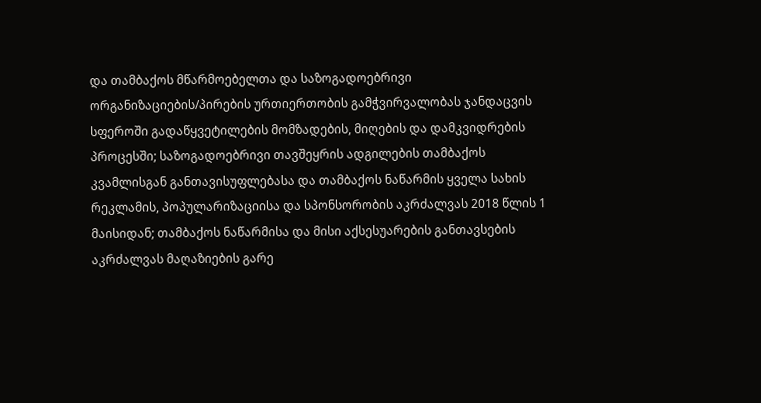და თამბაქოს მწარმოებელთა და საზოგადოებრივი ორგანიზაციების/პირების ურთიერთობის გამჭვირვალობას ჯანდაცვის სფეროში გადაწყვეტილების მომზადების, მიღების და დამკვიდრების პროცესში; საზოგადოებრივი თავშეყრის ადგილების თამბაქოს კვამლისგან განთავისუფლებასა და თამბაქოს ნაწარმის ყველა სახის რეკლამის, პოპულარიზაციისა და სპონსორობის აკრძალვას 2018 წლის 1 მაისიდან; თამბაქოს ნაწარმისა და მისი აქსესუარების განთავსების აკრძალვას მაღაზიების გარე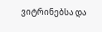ვიტრინებსა და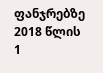ფანჯრებზე 2018 წლის 1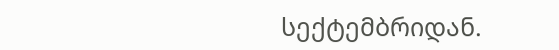სექტემბრიდან.